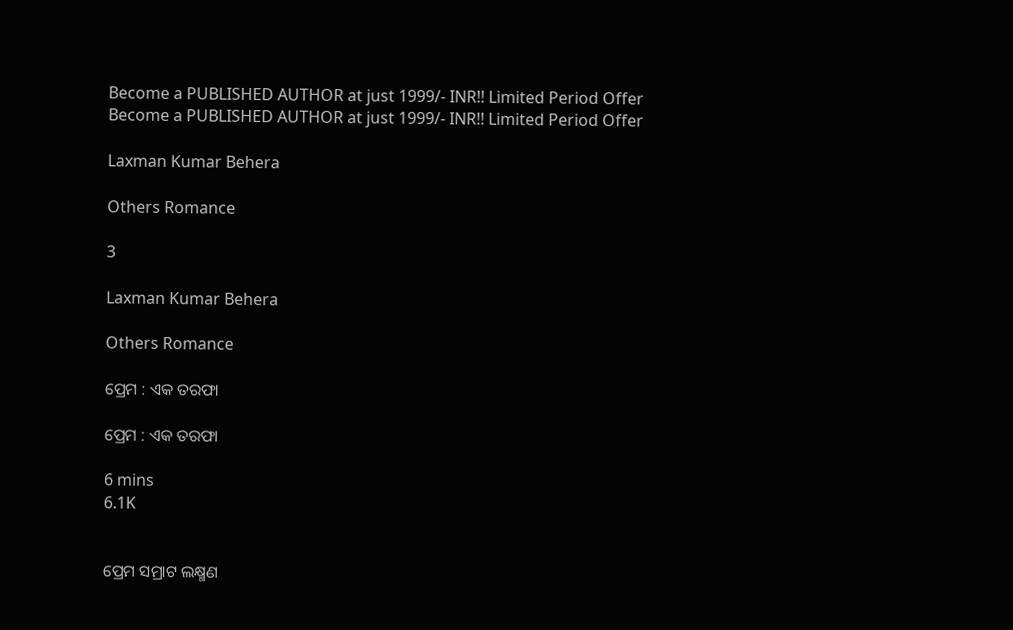Become a PUBLISHED AUTHOR at just 1999/- INR!! Limited Period Offer
Become a PUBLISHED AUTHOR at just 1999/- INR!! Limited Period Offer

Laxman Kumar Behera

Others Romance

3

Laxman Kumar Behera

Others Romance

ପ୍ରେମ : ଏକ ତରଫା

ପ୍ରେମ : ଏକ ତରଫା

6 mins
6.1K


ପ୍ରେମ ସମ୍ରାଟ ଲକ୍ଷ୍ମଣ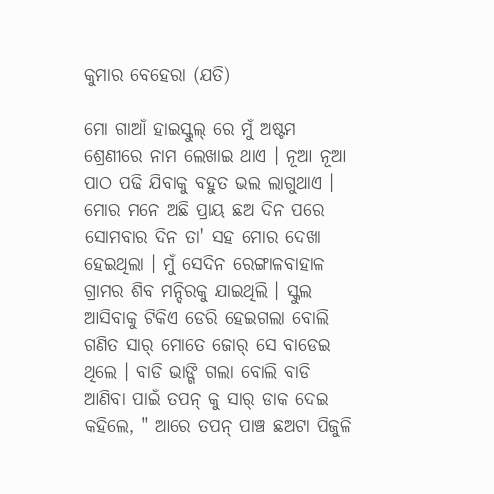କୁମାର ବେହେରା (ଯତି)

ମୋ ଗାଆଁ ହାଇସ୍କୁଲ୍ ରେ ମୁଁ ଅଷ୍ଟମ ଶ୍ରେଣୀରେ ନାମ ଲେଖାଇ ଥାଏ । ନୂଆ ନୂଆ ପାଠ ପଢି ଯିବାକୁ ବହୁତ ଭଲ ଲାଗୁଥାଏ । ମୋର ମନେ ଅଛି ପ୍ରାୟ ଛଅ ଦିନ ପରେ ସୋମବାର ଦିନ ତା' ସହ ମୋର ଦେଖା ହେଇଥିଲା । ମୁଁ ସେଦିନ ରେଙ୍ଗାଳବାହାଳ ଗ୍ରାମର ଶିବ ମନ୍ଦିରକୁ ଯାଇଥିଲି । ସ୍କୁଲ ଆସିବାକୁ ଟିକିଏ ଡେରି ହେଇଗଲା ବୋଲି ଗଣିତ ସାର୍ ମୋତେ ଜୋର୍ ସେ ବାଡେଇ ଥିଲେ । ବାଡି ଭାଙ୍ଗି ଗଲା ବୋଲି ବାଡି ଆଣିବା ପାଇଁ ତପନ୍ କୁ ସାର୍ ଡାକ ଦେଇ କହିଲେ, " ଆରେ ତପନ୍ ପାଞ୍ଚ ଛଅଟା ପିଜୁଳି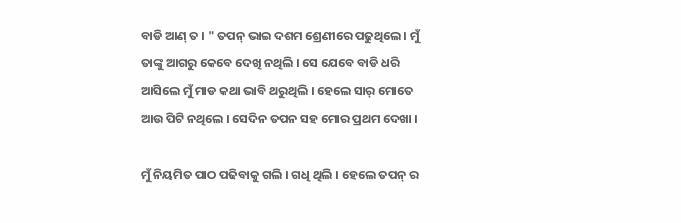ବାଡି ଆଣ୍ ତ । " ତପନ୍ ଭାଇ ଦଶମ ଶ୍ରେଣୀରେ ପଢୁଥିଲେ । ମୁଁ ତାଙ୍କୁ ଆଗରୁ କେବେ ଦେଖି ନଥିଲି । ସେ ଯେବେ ବାଡି ଧରି ଆସିଲେ ମୁଁ ମାଡ କଥା ଭାବି ଥରୁଥିଲି । ହେଲେ ସାର୍ ମୋତେ ଆଉ ପିଟି ନଥିଲେ । ସେଦିନ ତପନ ସହ ମୋର ପ୍ରଥମ ଦେଖା ।

ମୁଁ ନିୟମିତ ପାଠ ପଢିବାକୁ ଗଲି । ଗଧି ଥିଲି । ହେଲେ ତପନ୍ ର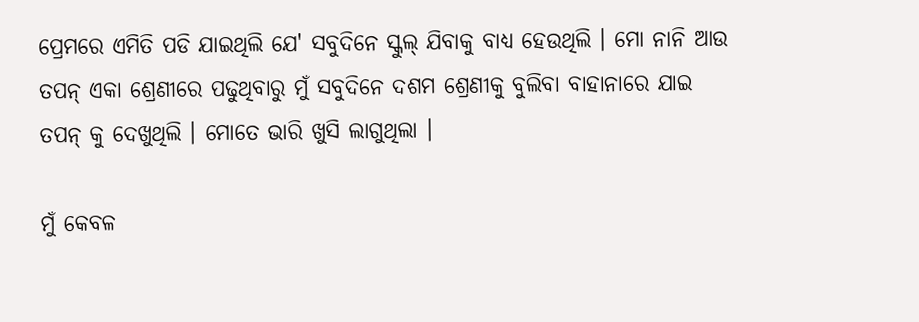ପ୍ରେମରେ ଏମିତି ପଡି ଯାଇଥିଲି ଯେ' ସବୁଦିନେ ସ୍କୁଲ୍ ଯିବାକୁ ବାଧ୍ଯ ହେଉଥିଲି । ମୋ ନାନି ଆଉ ତପନ୍ ଏକା ଶ୍ରେଣୀରେ ପଢୁଥିବାରୁ ମୁଁ ସବୁଦିନେ ଦଶମ ଶ୍ରେଣୀକୁ ବୁଲିବା ବାହାନାରେ ଯାଇ ତପନ୍ କୁ ଦେଖୁଥିଲି । ମୋତେ ଭାରି ଖୁସି ଲାଗୁଥିଲା ।

ମୁଁ କେବଳ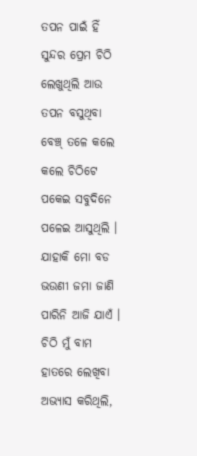ତପନ ପାଇଁ ହିଁ ସୁନ୍ଦର ପ୍ରେମ ଚିଠି ଲେଖୁଥିଲି ଆଉ ତପନ ବସୁଥିବା ବେଞ୍ଚ୍ ତଳେ କଲେ କଲେ ଚିଠିଟେ ପକେଇ ସବୁଦିନେ ପଳେଇ ଆସୁଥିଲି । ଯାହାକି ମୋ ବଡ ଭଉଣୀ ଜମା ଜାଣି ପାରିନି ଆଜି ଯାଏଁ । ଚିଠି ମୁଁ ବାମ ହାତରେ ଲେଖିବା ଅଭ୍ଯାସ କରିଥିଲି,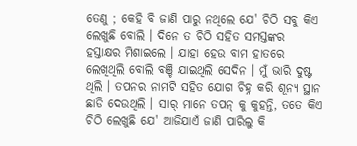ତେଣୁ ; କେହି ବି ଜାଣି ପାରୁ ନଥିଲେ ଯେ' ଚିଠି ସବୁ କିଏ ଲେଖୁଛି ବୋଲି । ଦିନେ ତ ଚିଠି ସହିତ ସମସ୍ତଙ୍କର ହସ୍ତାକ୍ଷର ମିଶାଇଲେ । ଯାହା ହେଉ ବାମ ହାତରେ ଲେଖିଥିଲି ବୋଲି ବଞ୍ଚି ଯାଇଥିଲି ସେଦିନ । ମୁଁ ଭାରି ଦୁଷ୍ଟ ଥିଲି । ତପନର ନାମଟି ସହିତ ଯୋଗ ଚିହ୍ନ କରି ଶୂନ୍ଯ ସ୍ଥାନ ଛାଡି ଦେଉଥିଲି । ସାର୍ ମାନେ ତପନ୍ କୁ କୁହନ୍ତି, ତତେ କିଏ ଚିଠି ଲେଖୁଛି ଯେ' ଆଜିଯାଏଁ ଜାଣି ପାରିଲୁ କି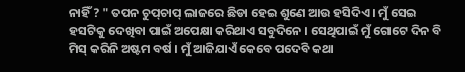ନାହିଁ ? " ତପନ ଚୁପ୍‌ଚାପ୍ ଲାଜରେ ଛିଡା ହେଇ ଶୁଣେ ଆଉ ହସିଦିଏ । ମୁଁ ସେଇ ହସଟିକୁ ଦେଖିବା ପାଇଁ ଅପେକ୍ଷା କରିଥାଏ ସବୁଦିନେ । ସେଥିପାଇଁ ମୁଁ ଗୋଟେ ଦିନ ବି ମିସ୍ କରିନି ଅଷ୍ଟମ ବର୍ଷ । ମୁଁ ଆଜିଯାଏଁ କେବେ ପଦେବି କଥା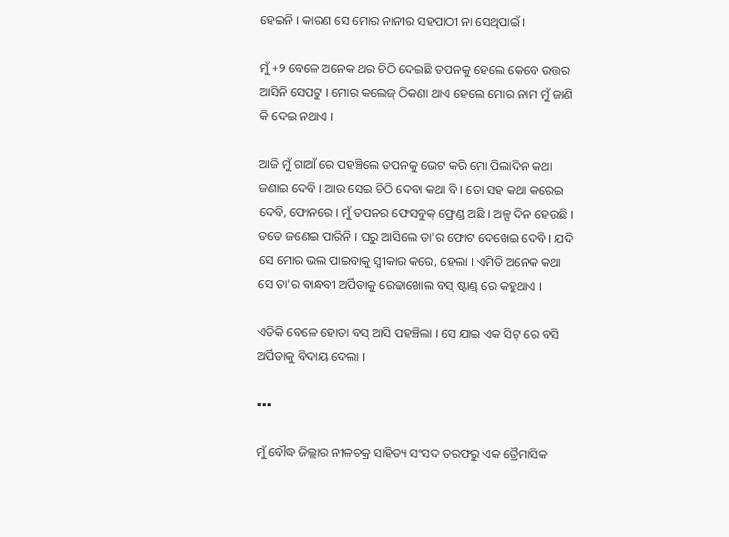ହେଇନି । କାରଣ ସେ ମୋର ନାନୀର ସହପାଠୀ ନା ସେଥିପାଇଁ ।

ମୁଁ +୨ ବେଳେ ଅନେକ ଥର ଚିଠି ଦେଇଛି ତପନକୁ ହେଲେ କେବେ ଉତ୍ତର ଆସିନି ସେପଟୁ । ମୋର କଲେଜ୍ ଠିକଣା ଥାଏ ହେଲେ ମୋର ନାମ ମୁଁ ଜାଣି କି ଦେଇ ନଥାଏ ।

ଆଜି ମୁଁ ଗାଆଁ ରେ ପହଞ୍ଚିଲେ ତପନକୁ ଭେଟ କରି ମୋ ପିଲାଦିନ କଥା ଜଣାଇ ଦେବି । ଆଉ ସେଇ ଚିଠି ଦେବା କଥା ବି । ତୋ ସହ କଥା କରେଇ ଦେବି, ଫୋନରେ । ମୁଁ ତପନର ଫେସବୁକ୍ ଫ୍ରେଣ୍ଡ ଅଛି । ଅଳ୍ପ ଦିନ ହେଉଛି । ତତେ ଜଣେଇ ପାରିନି । ଘରୁ ଆସିଲେ ତା'ର ଫୋଟ ଦେଖେଇ ଦେବି । ଯଦି ସେ ମୋର ଭଲ ପାଇବାକୁ ସ୍ବୀକାର କରେ, ହେଲା । ଏମିତି ଅନେକ କଥା ସେ ତା'ର ବାନ୍ଧବୀ ଅର୍ପିତାକୁ ରେଢାଖୋଲ ବସ୍ ଷ୍ଟାଣ୍ଡ୍ ରେ କହୁଥାଏ ।

ଏତିକି ବେଳେ ହୋତା ବସ୍ ଆସି ପହଞ୍ଚିଲା । ସେ ଯାଇ ଏକ ସିଟ୍ ରେ ବସି ଅର୍ପିତାକୁ ବିଦାୟ ଦେଲା ।

▪▪▪

ମୁଁ ବୌଦ୍ଧ ଜିଲ୍ଲାର ନୀଳଚକ୍ର ସାହିତ୍ୟ ସଂସଦ ତରଫରୁ ଏକ ତ୍ରୈମାସିକ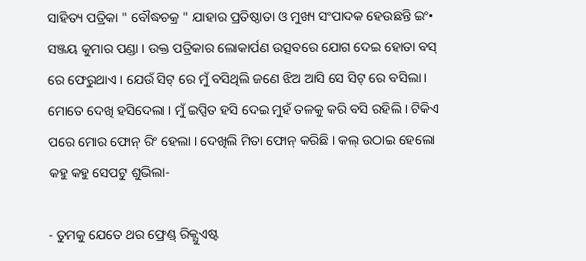ସାହିତ୍ୟ ପତ୍ରିକା " ବୌଦ୍ଧଚକ୍ର " ଯାହାର ପ୍ରତିଷ୍ଠାତା ଓ ମୁଖ୍ୟ ସଂପାଦକ ହେଉଛନ୍ତି ଇଂ• ସଞ୍ଜୟ କୁମାର ପଣ୍ଡା । ଉକ୍ତ ପତ୍ରିକାର ଲୋକାର୍ପଣ ଉତ୍ସବରେ ଯୋଗ ଦେଇ ହୋତା ବସ୍ ରେ ଫେରୁଥାଏ । ଯେଉଁ ସିଟ୍ ରେ ମୁଁ ବସିଥିଲି ଜଣେ ଝିଅ ଆସି ସେ ସିଟ୍ ରେ ବସିଲା । ମୋତେ ଦେଖି ହସିଦେଲା । ମୁଁ ଇପ୍ସିତ ହସି ଦେଇ ମୁହଁ ତଳକୁ କରି ବସି ରହିଲି । ଟିକିଏ ପରେ ମୋର ଫୋନ୍ ରିଂ ହେଲା । ଦେଖିଲି ମିତା ଫୋନ୍ କରିଛି । କଲ୍ ଉଠାଇ ହେଲୋ କହୁ କହୁ ସେପଟୁ ଶୁଭିଲା-

- ତୁମକୁ ଯେତେ ଥର ଫ୍ରେଣ୍ଡ୍ ରିକ୍ଯୁଏଷ୍ଟ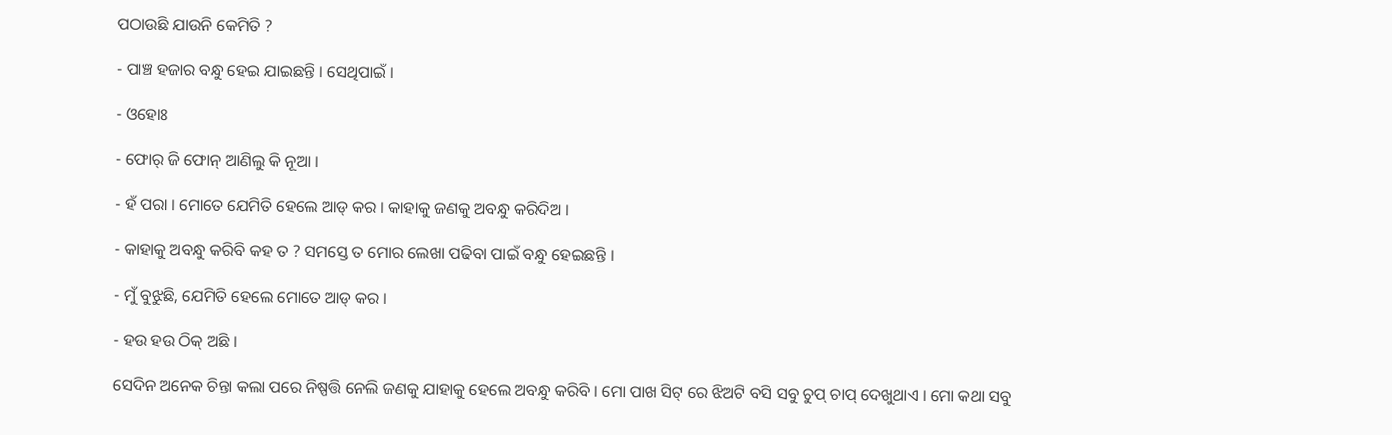ପଠାଉଛି ଯାଉନି କେମିତି ?

- ପାଞ୍ଚ ହଜାର ବନ୍ଧୁ ହେଇ ଯାଇଛନ୍ତି । ସେଥିପାଇଁ ।

- ଓହୋଃ

- ଫୋର୍ ଜି ଫୋନ୍ ଆଣିଲୁ କି ନୂଆ ।

- ହଁ ପରା । ମୋତେ ଯେମିତି ହେଲେ ଆଡ୍ କର । କାହାକୁ ଜଣକୁ ଅବନ୍ଧୁ କରିଦିଅ ।

- କାହାକୁ ଅବନ୍ଧୁ କରିବି କହ ତ ? ସମସ୍ତେ ତ ମୋର ଲେଖା ପଢିବା ପାଇଁ ବନ୍ଧୁ ହେଇଛନ୍ତି ।

- ମୁଁ ବୁଝୁଛି, ଯେମିତି ହେଲେ ମୋତେ ଆଡ୍ କର ।

- ହଉ ହଉ ଠିକ୍ ଅଛି ।

ସେଦିନ ଅନେକ ଚିନ୍ତା କଲା ପରେ ନିଷ୍ପତ୍ତି ନେଲି ଜଣକୁ ଯାହାକୁ ହେଲେ ଅବନ୍ଧୁ କରିବି । ମୋ ପାଖ ସିଟ୍ ରେ ଝିଅଟି ବସି ସବୁ ଚୁପ୍ ଚାପ୍ ଦେଖୁଥାଏ । ମୋ କଥା ସବୁ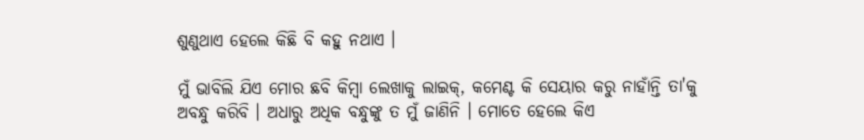ଶୁଣୁଥାଏ ହେଲେ କିଛି ବି କହୁ ନଥାଏ ।

ମୁଁ ଭାବିଲି ଯିଏ ମୋର ଛବି କିମ୍ବା ଲେଖାକୁ ଲାଇକ୍, କମେଣ୍ଟ କି ସେୟାର କରୁ ନାହାଁନ୍ତି ତା'କୁ ଅବନ୍ଧୁ କରିବି । ଅଧାରୁ ଅଧିକ ବନ୍ଧୁଙ୍କୁ ତ ମୁଁ ଜାଣିନି । ମୋତେ ହେଲେ କିଏ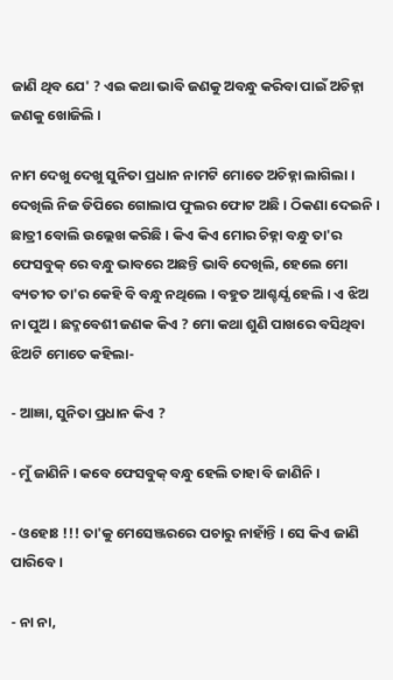ଜାଣି ଥିବ ଯେ' ? ଏଇ କଥା ଭାବି ଜଣକୁ ଅବନ୍ଧୁ କରିବା ପାଇଁ ଅଚିହ୍ନା ଜଣକୁ ଖୋଜିଲି ।

ନାମ ଦେଖୁ ଦେଖୁ ସୁନିତା ପ୍ରଧାନ ନାମଟି ମୋତେ ଅଚିହ୍ନା ଲାଗିଲା । ଦେଖିଲି ନିଜ ଡିପିରେ ଗୋଲାପ ଫୁଲର ଫୋଟ ଅଛି । ଠିକଣା ଦେଇନି । ଛାତ୍ରୀ ବୋଲି ଉଲ୍ଲେଖ କରିଛି । କିଏ କିଏ ମୋର ଚିହ୍ନା ବନ୍ଧୁ ତା'ର ଫେସବୁକ୍ ରେ ବନ୍ଧୁ ଭାବରେ ଅଛନ୍ତି ଭାବି ଦେଖିଲି, ହେଲେ ମୋ ବ୍ୟତୀତ ତା'ର କେହି ବି ବନ୍ଧୁ ନଥିଲେ । ବହୁତ ଆଶ୍ଚର୍ଯ୍ଯ ହେଲି । ଏ ଝିଅ ନା ପୁଅ । ଛଦ୍ମବେଶୀ ଜଣକ କିଏ ? ମୋ କଥା ଶୁଣି ପାଖରେ ବସିଥିବା ଝିଅଟି ମୋତେ କହିଲା-

- ଆଜ୍ଞା, ସୁନିତା ପ୍ରଧାନ କିଏ ?

- ମୁଁ ଜାଣିନି । କବେ ଫେସବୁକ୍ ବନ୍ଧୁ ହେଲି ତାହା ବି ଜାଣିନି ।

- ଓହୋଃ !!! ତା'କୁ ମେସେଞ୍ଜରରେ ପଚାରୁ ନାହାଁନ୍ତି । ସେ କିଏ ଜାଣି ପାରିବେ ।

- ନା ନା,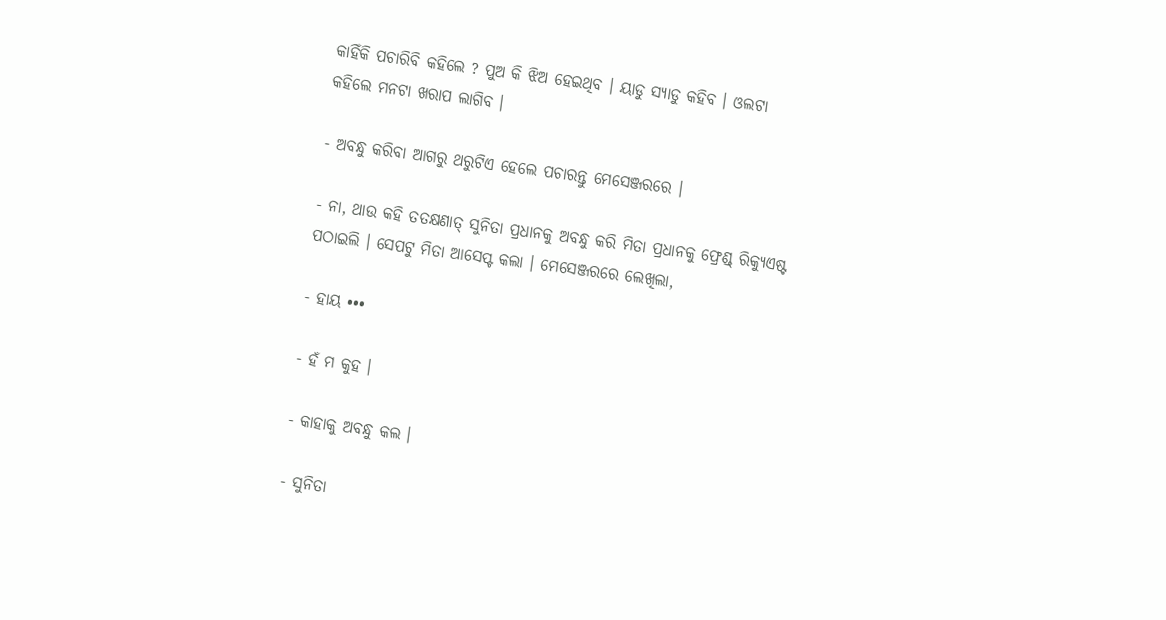କାହିଁକି ପଚାରିବି କହିଲେ ? ପୁଅ କି ଝିଅ ହେଇଥିବ । ୟାଡୁ ସ୍ଯାଡୁ କହିବ । ଓଲଟା କହିଲେ ମନଟା ଖରାପ ଲାଗିବ ।

- ଅବନ୍ଧୁ କରିବା ଆଗରୁ ଥରୁଟିଏ ହେଲେ ପଚାରନ୍ତୁ ମେସେଞ୍ଜରରେ ।

- ନା, ଥାଉ କହି ତତକ୍ଷଣାତ୍ ସୁନିତା ପ୍ରଧାନକୁ ଅବନ୍ଧୁ କରି ମିତା ପ୍ରଧାନକୁ ଫ୍ରେଣ୍ଡ୍ ରିକ୍ଯୁଏଷ୍ଟ ପଠାଇଲି । ସେପଟୁ ମିତା ଆସେପ୍ଟ କଲା । ମେସେଞ୍ଜରରେ ଲେଖିଲା,

- ହାୟ •••

- ହଁ ମ କୁହ ।

- କାହାକୁ ଅବନ୍ଧୁ କଲ ।

- ସୁନିତା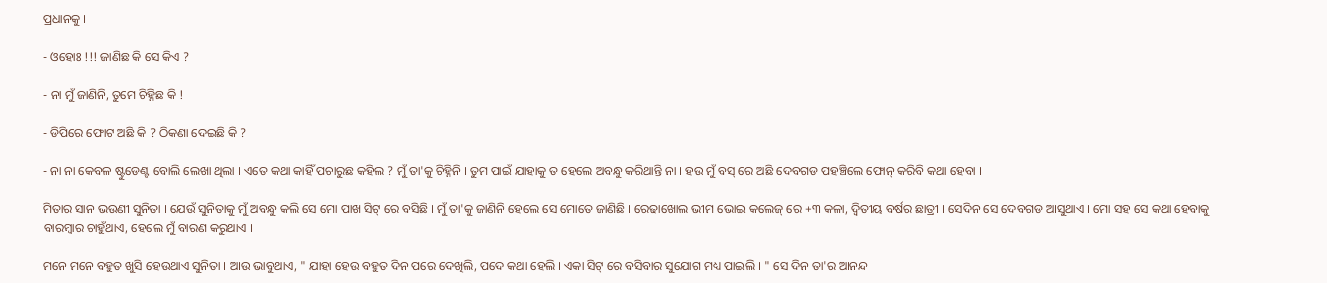ପ୍ରଧାନକୁ ।

- ଓହୋଃ !!! ଜାଣିଛ କି ସେ କିଏ ?

- ନା ମୁଁ ଜାଣିନି, ତୁମେ ଚିହ୍ନିଛ କି !

- ଡିପିରେ ଫୋଟ ଅଛି କି ? ଠିକଣା ଦେଇଛି କି ?

- ନା ନା କେବଳ ଷ୍ଟୁଡେଣ୍ଟ ବୋଲି ଲେଖା ଥିଲା । ଏତେ କଥା କାହିଁ ପଚାରୁଛ କହିଲ ? ମୁଁ ତା'କୁ ଚିହ୍ନିନି । ତୁମ ପାଇଁ ଯାହାକୁ ତ ହେଲେ ଅବନ୍ଧୁ କରିଥାନ୍ତି ନା । ହଉ ମୁଁ ବସ୍ ରେ ଅଛି ଦେବଗଡ ପହଞ୍ଚିଲେ ଫୋନ୍ କରିବି କଥା ହେବା ।

ମିତାର ସାନ ଭଉଣୀ ସୁନିତା । ଯେଉଁ ସୁନିତାକୁ ମୁଁ ଅବନ୍ଧୁ କଲି ସେ ମୋ ପାଖ ସିଟ୍ ରେ ବସିଛି । ମୁଁ ତା'କୁ ଜାଣିନି ହେଲେ ସେ ମୋତେ ଜାଣିଛି । ରେଢାଖୋଲ ଭୀମ ଭୋଇ କଲେଜ୍ ରେ +୩ କଳା, ଦ୍ବିତୀୟ ବର୍ଷର ଛାତ୍ରୀ । ସେଦିନ ସେ ଦେବଗଡ ଆସୁଥାଏ । ମୋ ସହ ସେ କଥା ହେବାକୁ ବାରମ୍ବାର ଚାହୁଁଥାଏ, ହେଲେ ମୁଁ ବାରଣ କରୁଥାଏ ।

ମନେ ମନେ ବହୁତ ଖୁସି ହେଉଥାଏ ସୁନିତା । ଆଉ ଭାବୁଥାଏ, " ଯାହା ହେଉ ବହୁତ ଦିନ ପରେ ଦେଖିଲି, ପଦେ କଥା ହେଲି । ଏକା ସିଟ୍ ରେ ବସିବାର ସୁଯୋଗ ମଧ୍ୟ ପାଇଲି । " ସେ ଦିନ ତା'ର ଆନନ୍ଦ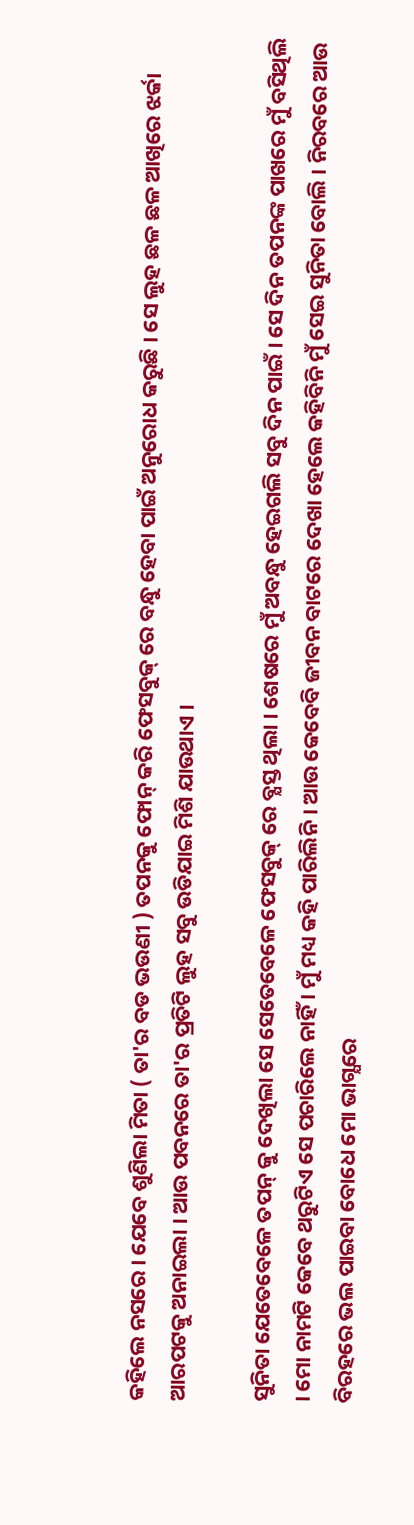କହିଲେ ନସରେ । ଯେବେ ଶୁଣିଲା ମିତା ( ତା'ର ବଡ ଭଉଣୀ ) ତପନକୁ ଫୋନ୍ କରି ଫେସବୁକ୍ ରେ ବନ୍ଧୁ ହେବା ପାଇଁ ଅନୁରୋଧ କରୁଛି । ସେ ଲୁହ ଛଳ ଛଳ ଆଖିରେ ଝର୍କା ଆରପଟକୁ ଅନାଇଲା । ଆଉ ପବନରେ ତା'ର ପ୍ରତିଟି ଲୁହ ସବୁ ଉଡିଯାଇ ମିଶି ଯାଉଥାଏ ।

ସୁନିତା ଯେତେବେଳେ ତପନ୍ କୁ ଦେଖିଲା ସେ ସେତେବେଳେ ଫେସବୁକ୍ ରେ ବ୍ଯସ୍ତ ଥିଲା । ଶେଷରେ ମୁଁ ଅବନ୍ଧୁ ହେଇଗଲି ସବୁ ଦିନ ପାଇଁ । ସେ ଦିନ ତପନଙ୍କ ପାଖରେ ମୁଁ ବସିଥିଲି । ମୋ ନାମଟି କେବେ ଥରୁଟିଏ ସେ ପଚାରିଲେ ନାହିଁ । ମୁଁ ମଧ୍ୟ କହି ପାରିଲିନି । ଆଉ କେବେବି ଜୀବନ ବାଟରେ ଦେଖା ହେଲେ କହିବିନି ମୁଁ ସେଇ ସୁନିତା ବୋଲି । ନିରବରେ ଆଉ ବିରହରେ ଭଲ ପାଇବା ବୋଧେ ମୋ ଭାଗ୍ଯରେ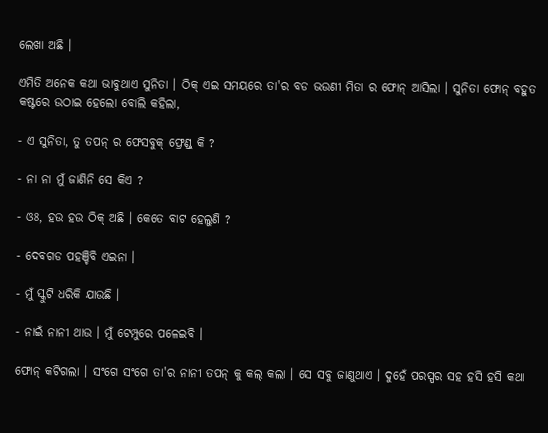ଲେଖା ଅଛି ।

ଏମିତି ଅନେକ କଥା ଭାବୁଥାଏ ସୁନିତା । ଠିକ୍ ଏଇ ସମୟରେ ତା'ର ବଡ ଭଉଣୀ ମିତା ର ଫୋନ୍ ଆସିଲା । ସୁନିତା ଫୋନ୍ ବହୁତ କଷ୍ଟରେ ଉଠାଇ ହେଲୋ ବୋଲି କହିଲା,

- ଏ ସୁନିତା, ତୁ ତପନ୍ ର ଫେସବୁକ୍ ଫ୍ରେଣ୍ଡ୍ କି ?

- ନା ନା ମୁଁ ଜାଣିନି ସେ କିଏ ?

- ଓଃ, ହଉ ହଉ ଠିକ୍ ଅଛି । କେତେ ବାଟ ହେଲୁଣି ?

- ଦେବଗଡ ପହଞ୍ଚିବି ଏଇନା ।

- ମୁଁ ସ୍କୁଟି ଧରିକି ଯାଉଛି ।

- ନାଇଁ ନାନୀ ଥାଉ । ମୁଁ ଟେମ୍ପୁରେ ପଳେଇବି ।

ଫୋନ୍ କଟିଗଲା । ସଂଗେ ସଂଗେ ତା'ର ନାନୀ ତପନ୍ କୁ କଲ୍ କଲା । ସେ ସବୁ ଜାଣୁଥାଏ । ଦୁହେଁ ପରସ୍ପର ସହ ହସି ହସି କଥା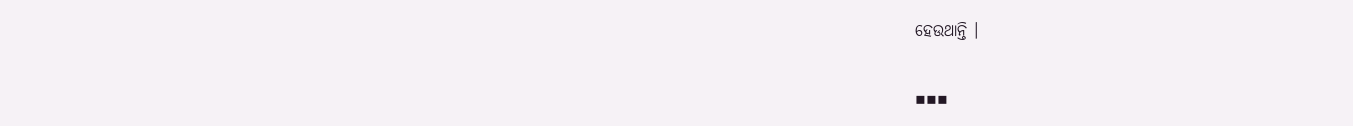ହେଉଥାନ୍ତି ।

▪▪▪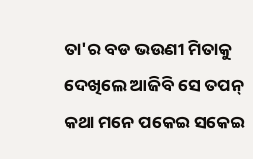ତା'ର ବଡ ଭଉଣୀ ମିତାକୁ ଦେଖିଲେ ଆଜିବି ସେ ତପନ୍ କଥା ମନେ ପକେଇ ସକେଇ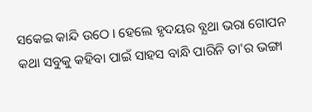ସକେଇ କାନ୍ଦି ଉଠେ । ହେଲେ ହୃଦୟର ବ୍ଯଥା ଭରା ଗୋପନ କଥା ସବୁକୁ କହିବା ପାଇଁ ସାହସ ବାନ୍ଧି ପାରିନି ତା'ର ଭଙ୍ଗା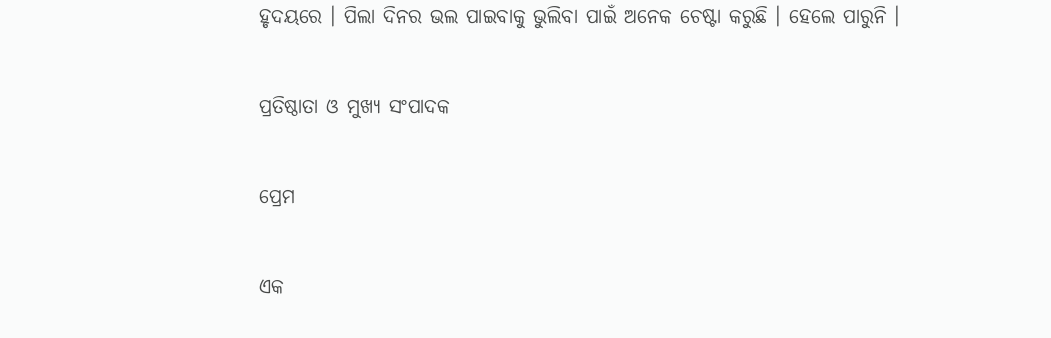ହୃଦୟରେ । ପିଲା ଦିନର ଭଲ ପାଇବାକୁ ଭୁଲିବା ପାଇଁ ଅନେକ ଚେଷ୍ଟା କରୁଛି । ହେଲେ ପାରୁନି ।

ପ୍ରତିଷ୍ଠାତା ଓ ମୁଖ୍ୟ ସଂପାଦକ

ପ୍ରେମ

ଏକ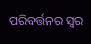ପରିବର୍ତ୍ତନର ସ୍ବର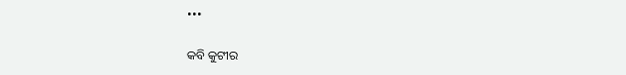•••

କବି କୁଟୀର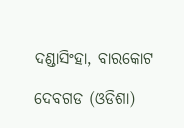ଦଣ୍ଡାସିଂହା, ବାରକୋଟ

ଦେବଗଡ (ଓଡିଶା)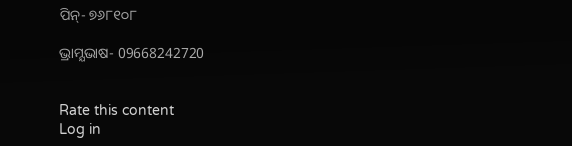ପିନ୍- ୭୬୮୧୦୮

ଭ୍ରାମ୍ଯଭାଷ- 09668242720


Rate this content
Log in